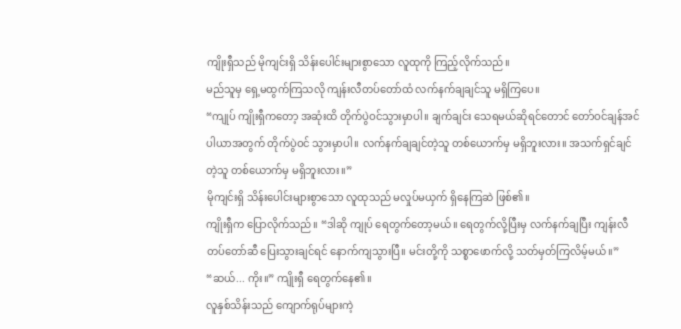ကျိုးရှီသည် မိုကျင်းရှိ သိန်းပေါင်းများစွာသော လူထုကို ကြည့်လိုက်သည်။
မည်သူမှ ရှေ့မထွက်ကြသလို ကျန်းလီတပ်တော်ထံ လက်နက်ချချင်သူ မရှိကြပေ။
“ကျုပ် ကျိုးရှီကတော့ အဆုံးထိ တိုက်ပွဲဝင်သွားမှာပါ။ ချက်ချင်း သေရမယ်ဆိုရင်တောင် တော်ဝင်ချန်အင်ပါယာအတွက် တိုက်ပွဲဝင် သွားမှာပါ။ လက်နက်ချချင်တဲ့သူ တစ်ယောက်မှ မရှိဘူးလား။ အသက်ရှင်ချင်တဲ့သူ တစ်ယောက်မှ မရှိဘူးလား။”
မိုကျင်းရှိ သိန်းပေါင်းများစွာသော လူထုသည် မလှုပ်မယှက် ရှိနေကြဆဲ ဖြစ်၏။
ကျိုးရှီက ပြောလိုက်သည်။ “ဒါဆို ကျုပ် ရေတွက်တော့မယ်။ ရေတွက်လို့ပြီးမှ လက်နက်ချပြီး ကျန်းလီတပ်တော်ဆီ ပြေးသွားချင်ရင် နောက်ကျသွားပြီ။ မင်းတို့ကို သစ္စာဖောက်လို့ သတ်မှတ်ကြလိမ့်မယ်။”
“ဆယ်... ကိုး။” ကျိုးရှီ ရေတွက်နေ၏။
လူနှစ်သိန်းသည် ကျောက်ရုပ်များကဲ့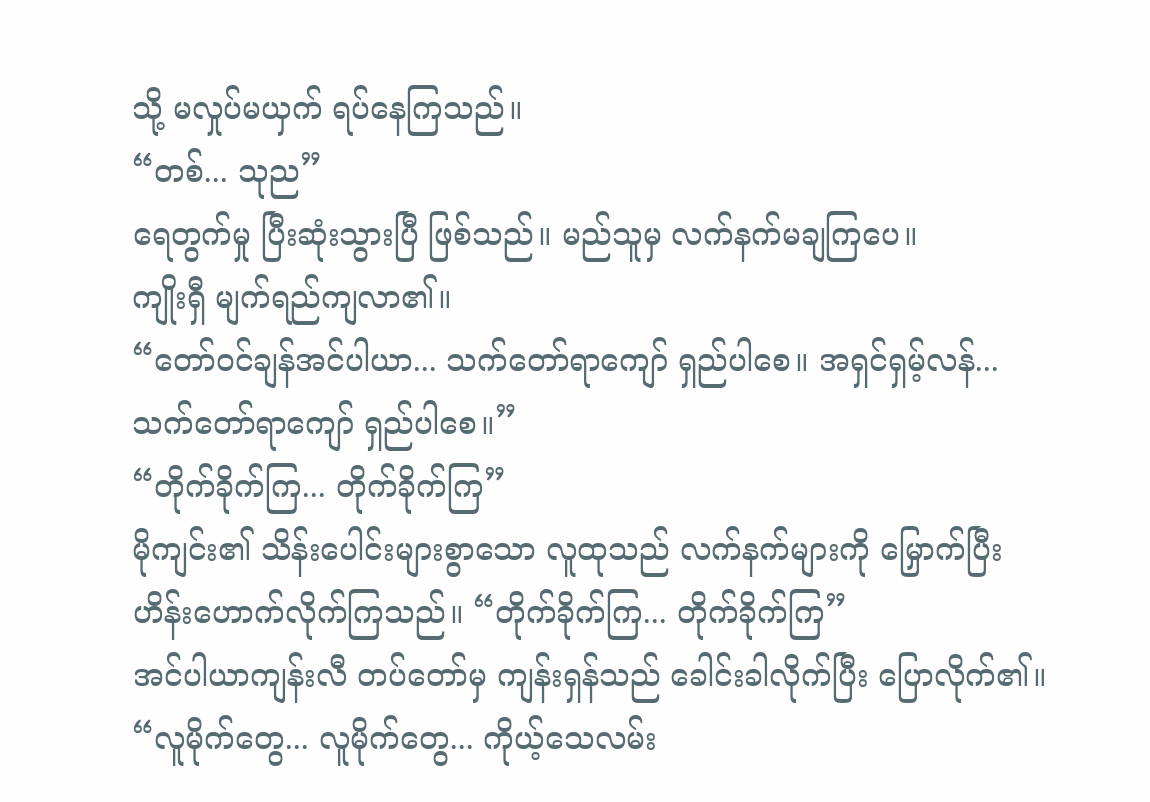သို့ မလှုပ်မယှက် ရပ်နေကြသည်။
“တစ်... သုည”
ရေတွက်မှု ပြီးဆုံးသွားပြီ ဖြစ်သည်။ မည်သူမှ လက်နက်မချကြပေ။
ကျိုးရှီ မျက်ရည်ကျလာ၏။
“တော်ဝင်ချန်အင်ပါယာ... သက်တော်ရာကျော် ရှည်ပါစေ။ အရှင်ရှမ့်လန်... သက်တော်ရာကျော် ရှည်ပါစေ။”
“တိုက်ခိုက်ကြ... တိုက်ခိုက်ကြ”
မိုကျင်း၏ သိန်းပေါင်းများစွာသော လူထုသည် လက်နက်များကို မြှောက်ပြီး ဟိန်းဟောက်လိုက်ကြသည်။ “တိုက်ခိုက်ကြ... တိုက်ခိုက်ကြ”
အင်ပါယာကျန်းလီ တပ်တော်မှ ကျန်းရှန်သည် ခေါင်းခါလိုက်ပြီး ပြောလိုက်၏။ “လူမိုက်တွေ... လူမိုက်တွေ... ကိုယ့်သေလမ်း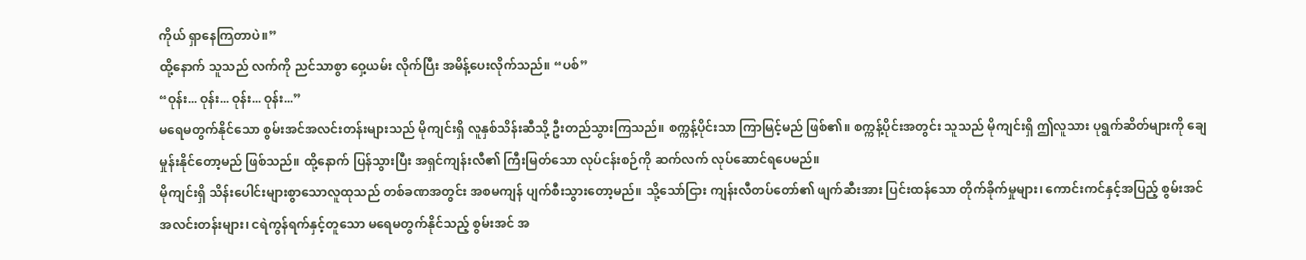ကိုယ် ရှာနေကြတာပဲ။”
ထို့နောက် သူသည် လက်ကို ညင်သာစွာ ဝှေ့ယမ်း လိုက်ပြီး အမိန့်ပေးလိုက်သည်။ “ပစ်”
“ဝုန်း... ဝုန်း... ဝုန်း... ဝုန်း...”
မရေမတွက်နိုင်သော စွမ်းအင်အလင်းတန်းများသည် မိုကျင်းရှိ လူနှစ်သိန်းဆီသို့ ဦးတည်သွားကြသည်။ စက္ကန့်ပိုင်းသာ ကြာမြင့်မည် ဖြစ်၏။ စက္ကန့်ပိုင်းအတွင်း သူသည် မိုကျင်းရှိ ဤလူသား ပုရွက်ဆိတ်များကို ချေမှုန်းနိုင်တော့မည် ဖြစ်သည်။ ထို့နောက် ပြန်သွားပြီး အရှင်ကျန်းလီ၏ ကြီးမြတ်သော လုပ်ငန်းစဉ်ကို ဆက်လက် လုပ်ဆောင်ရပေမည်။
မိုကျင်းရှိ သိန်းပေါင်းများစွာသောလူထုသည် တစ်ခဏအတွင်း အစမကျန် ပျက်စီးသွားတော့မည်။ သို့သော်ငြား ကျန်းလီတပ်တော်၏ ဖျက်ဆီးအား ပြင်းထန်သော တိုက်ခိုက်မှုများ၊ ကောင်းကင်နှင့်အပြည့် စွမ်းအင် အလင်းတန်းများ၊ ငရဲကွန်ရက်နှင့်တူသော မရေမတွက်နိုင်သည့် စွမ်းအင် အ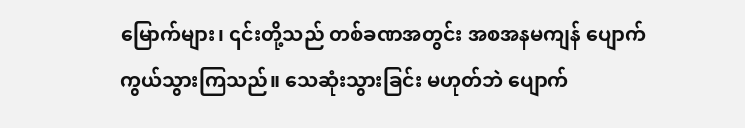မြောက်များ၊ ၎င်းတို့သည် တစ်ခဏအတွင်း အစအနမကျန် ပျောက်ကွယ်သွားကြသည်။ သေဆုံးသွားခြင်း မဟုတ်ဘဲ ပျောက်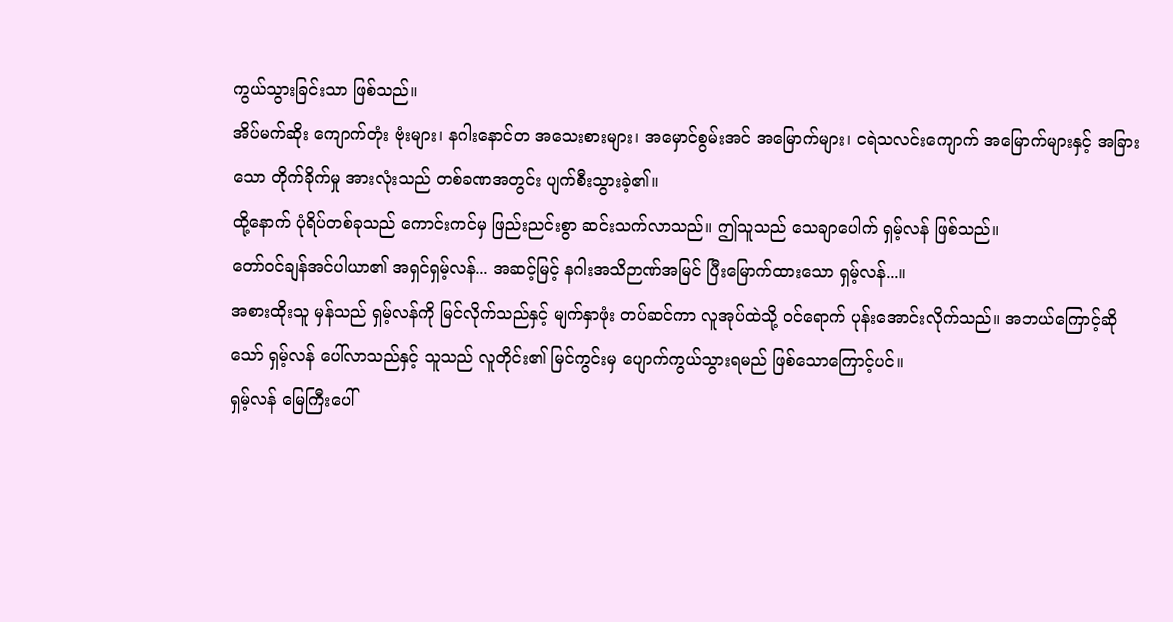ကွယ်သွားခြင်းသာ ဖြစ်သည်။
အိပ်မက်ဆိုး ကျောက်တုံး ဗုံးများ၊ နဂါးနောင်တ အသေးစားများ၊ အမှောင်စွမ်းအင် အမြောက်များ၊ ငရဲသလင်းကျောက် အမြောက်များနှင့် အခြားသော တိုက်ခိုက်မှု အားလုံးသည် တစ်ခဏအတွင်း ပျက်စီးသွားခဲ့၏။
ထို့နောက် ပုံရိပ်တစ်ခုသည် ကောင်းကင်မှ ဖြည်းညင်းစွာ ဆင်းသက်လာသည်။ ဤသူသည် သေချာပေါက် ရှမ့်လန် ဖြစ်သည်။
တော်ဝင်ချန်အင်ပါယာ၏ အရှင်ရှမ့်လန်... အဆင့်မြင့် နဂါးအသိဉာဏ်အမြင် ပြီးမြောက်ထားသော ရှမ့်လန်...။
အစားထိုးသူ မှန်သည် ရှမ့်လန်ကို မြင်လိုက်သည်နှင့် မျက်နှာဖုံး တပ်ဆင်ကာ လူအုပ်ထဲသို့ ဝင်ရောက် ပုန်းအောင်းလိုက်သည်။ အဘယ်ကြောင့်ဆိုသော် ရှမ့်လန် ပေါ်လာသည်နှင့် သူသည် လူတိုင်း၏ မြင်ကွင်းမှ ပျောက်ကွယ်သွားရမည် ဖြစ်သောကြောင့်ပင်။
ရှမ့်လန် မြေကြီးပေါ်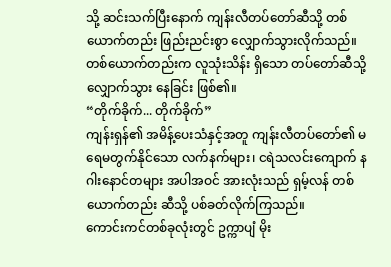သို့ ဆင်းသက်ပြီးနောက် ကျန်းလီတပ်တော်ဆီသို့ တစ်ယောက်တည်း ဖြည်းညင်းစွာ လျှောက်သွားလိုက်သည်။ တစ်ယောက်တည်းက လူသုံးသိန်း ရှိသော တပ်တော်ဆီသို့ လျှောက်သွား နေခြင်း ဖြစ်၏။
“တိုက်ခိုက်... တိုက်ခိုက်”
ကျန်းရှန်၏ အမိန့်ပေးသံနှင့်အတူ ကျန်းလီတပ်တော်၏ မရေမတွက်နိုင်သော လက်နက်များ၊ ငရဲသလင်းကျောက် နဂါးနောင်တများ အပါအဝင် အားလုံးသည် ရှမ့်လန် တစ်ယောက်တည်း ဆီသို့ ပစ်ခတ်လိုက်ကြသည်။
ကောင်းကင်တစ်ခုလုံးတွင် ဥက္ကာပျံ မိုး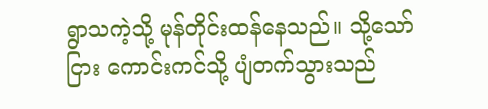ရွာသကဲ့သို့ မုန်တိုင်းထန်နေသည်။ သို့သော်ငြား ကောင်းကင်သို့ ပျံတက်သွားသည်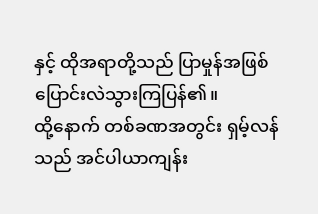နှင့် ထိုအရာတို့သည် ပြာမှုန်အဖြစ် ပြောင်းလဲသွားကြပြန်၏။
ထို့နောက် တစ်ခဏအတွင်း ရှမ့်လန်သည် အင်ပါယာကျန်း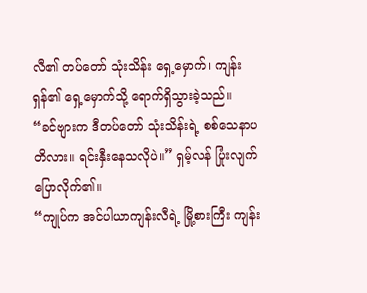လီ၏ တပ်တော် သုံးသိန်း ရှေ့မှောက်၊ ကျန်းရှန်၏ ရှေ့မှောက်သို့ ရောက်ရှိသွားခဲ့သည်။
“ခင်ဗျားက ဒီတပ်တော် သုံးသိန်းရဲ့ စစ်သေနာပတိလား။ ရင်းနှီးနေသလိုပဲ။” ရှမ့်လန် ပြုံးလျက် ပြောလိုက်၏။
“ကျုပ်က အင်ပါယာကျန်းလီရဲ့ မြို့စားကြီး ကျန်း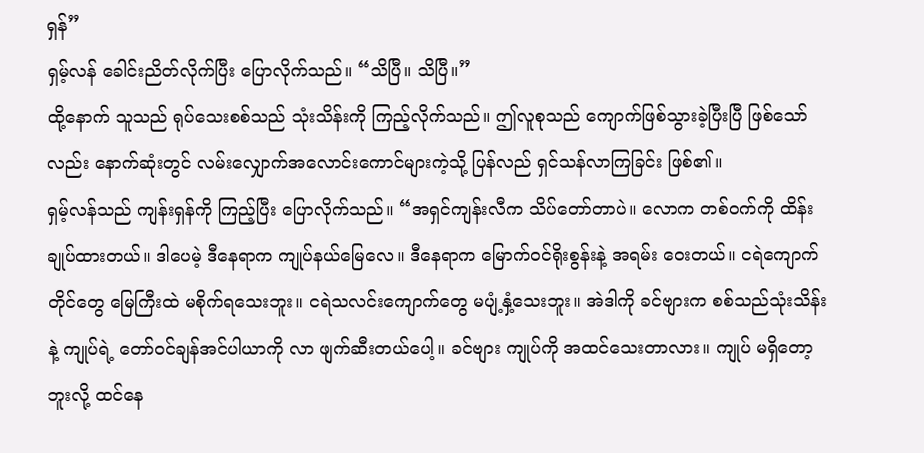ရှန်”
ရှမ့်လန် ခေါင်းညိတ်လိုက်ပြီး ပြောလိုက်သည်။ “သိပြီ။ သိပြီ။”
ထို့နောက် သူသည် ရုပ်သေးစစ်သည် သုံးသိန်းကို ကြည့်လိုက်သည်။ ဤလူစုသည် ကျောက်ဖြစ်သွားခဲ့ပြီးပြီ ဖြစ်သော်လည်း နောက်ဆုံးတွင် လမ်းလျှောက်အလောင်းကောင်များကဲ့သို့ ပြန်လည် ရှင်သန်လာကြခြင်း ဖြစ်၏။
ရှမ့်လန်သည် ကျန်းရှန်ကို ကြည့်ပြီး ပြောလိုက်သည်။ “အရှင်ကျန်းလီက သိပ်တော်တာပဲ။ လောက တစ်ဝက်ကို ထိန်းချုပ်ထားတယ်။ ဒါပေမဲ့ ဒီနေရာက ကျုပ်နယ်မြေလေ။ ဒီနေရာက မြောက်ဝင်ရိုးစွန်းနဲ့ အရမ်း ဝေးတယ်။ ငရဲကျောက်တိုင်တွေ မြေကြီးထဲ မစိုက်ရသေးဘူး။ ငရဲသလင်းကျောက်တွေ မပျံ့နှံ့သေးဘူး။ အဲဒါကို ခင်ဗျားက စစ်သည်သုံးသိန်းနဲ့ ကျုပ်ရဲ့ တော်ဝင်ချန်အင်ပါယာကို လာ ဖျက်ဆီးတယ်ပေါ့။ ခင်ဗျား ကျုပ်ကို အထင်သေးတာလား။ ကျုပ် မရှိတော့ဘူးလို့ ထင်နေ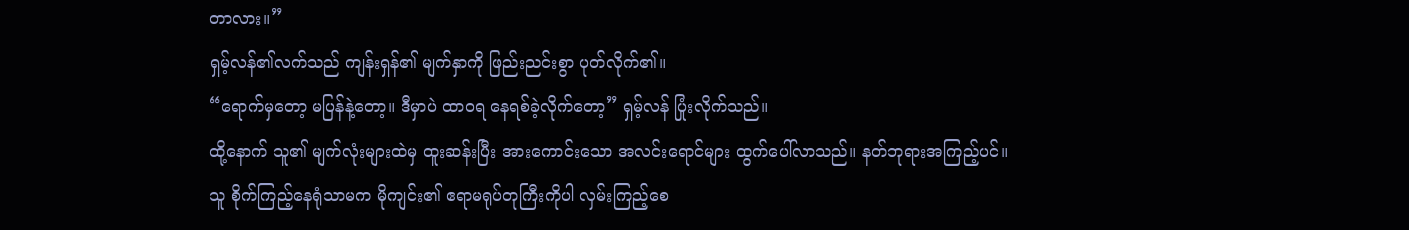တာလား။”
ရှမ့်လန်၏လက်သည် ကျန်းရှန်၏ မျက်နှာကို ဖြည်းညင်းစွာ ပုတ်လိုက်၏။
“ရောက်မှတော့ မပြန်နဲ့တော့။ ဒီမှာပဲ ထာဝရ နေရစ်ခဲ့လိုက်တော့” ရှမ့်လန် ပြုံးလိုက်သည်။
ထို့နောက် သူ၏ မျက်လုံးများထဲမှ ထူးဆန်းပြီး အားကောင်းသော အလင်းရောင်များ ထွက်ပေါ်လာသည်။ နတ်ဘုရားအကြည့်ပင်။
သူ စိုက်ကြည့်နေရုံသာမက မိုကျင်း၏ ဧရာမရုပ်တုကြီးကိုပါ လှမ်းကြည့်စေ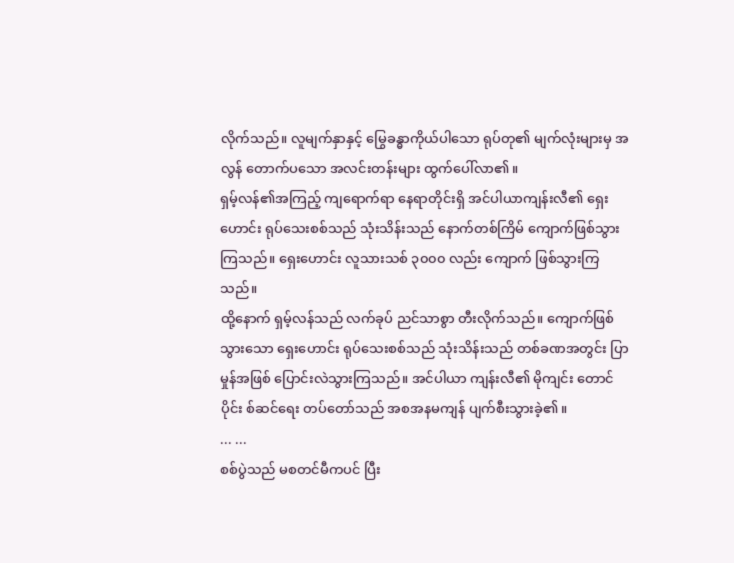လိုက်သည်။ လူမျက်နှာနှင့် မြွေခန္ဓာကိုယ်ပါသော ရုပ်တု၏ မျက်လုံးများမှ အလွန် တောက်ပသော အလင်းတန်းများ ထွက်ပေါ်လာ၏။
ရှမ့်လန်၏အကြည့် ကျရောက်ရာ နေရာတိုင်းရှိ အင်ပါယာကျန်းလီ၏ ရှေးဟောင်း ရုပ်သေးစစ်သည် သုံးသိန်းသည် နောက်တစ်ကြိမ် ကျောက်ဖြစ်သွားကြသည်။ ရှေးဟောင်း လူသားသစ် ၃၀၀၀ လည်း ကျောက် ဖြစ်သွားကြသည်။
ထို့နောက် ရှမ့်လန်သည် လက်ခုပ် ညင်သာစွာ တီးလိုက်သည်။ ကျောက်ဖြစ်သွားသော ရှေးဟောင်း ရုပ်သေးစစ်သည် သုံးသိန်းသည် တစ်ခဏအတွင်း ပြာမှုန်အဖြစ် ပြောင်းလဲသွားကြသည်။ အင်ပါယာ ကျန်းလီ၏ မိုကျင်း တောင်ပိုင်း စ်ဆင်ရေး တပ်တော်သည် အစအနမကျန် ပျက်စီးသွားခဲ့၏။
... ...
စစ်ပွဲသည် မစတင်မီကပင် ပြီး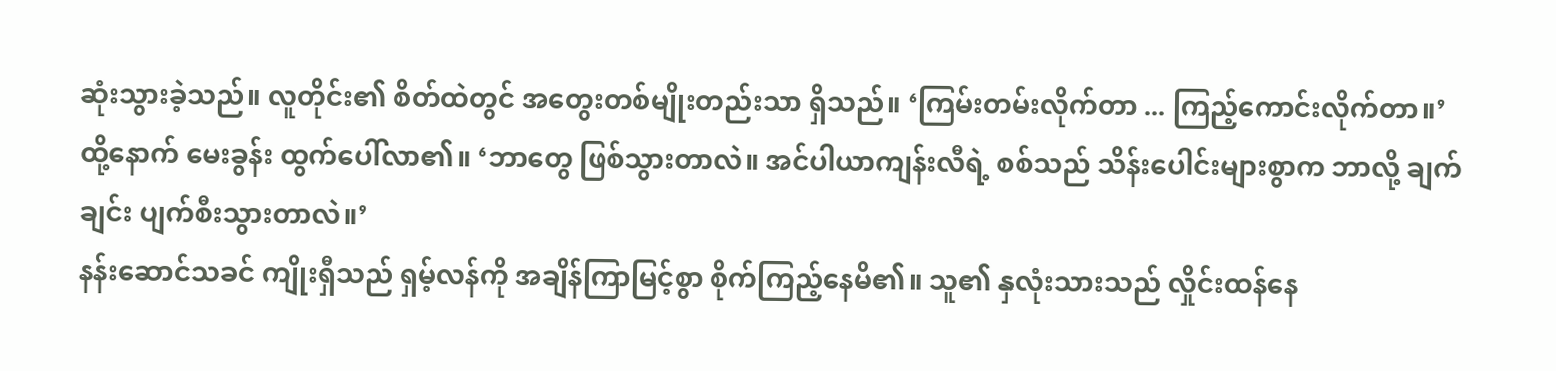ဆုံးသွားခဲ့သည်။ လူတိုင်း၏ စိတ်ထဲတွင် အတွေးတစ်မျိုးတည်းသာ ရှိသည်။ ‘ကြမ်းတမ်းလိုက်တာ ... ကြည့်ကောင်းလိုက်တာ။’
ထို့နောက် မေးခွန်း ထွက်ပေါ်လာ၏။ ‘ဘာတွေ ဖြစ်သွားတာလဲ။ အင်ပါယာကျန်းလီရဲ့ စစ်သည် သိန်းပေါင်းများစွာက ဘာလို့ ချက်ချင်း ပျက်စီးသွားတာလဲ။’
နန်းဆောင်သခင် ကျိုးရှီသည် ရှမ့်လန်ကို အချိန်ကြာမြင့်စွာ စိုက်ကြည့်နေမိ၏။ သူ၏ နှလုံးသားသည် လှိုင်းထန်နေ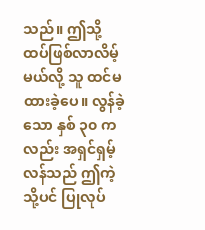သည်။ ဤသို့ ထပ်ဖြစ်လာလိမ့်မယ်လို့ သူ ထင်မထားခဲ့ပေ။ လွန်ခဲ့သော နှစ် ၃၀ ကလည်း အရှင်ရှမ့်လန်သည် ဤကဲ့သို့ပင် ပြုလုပ်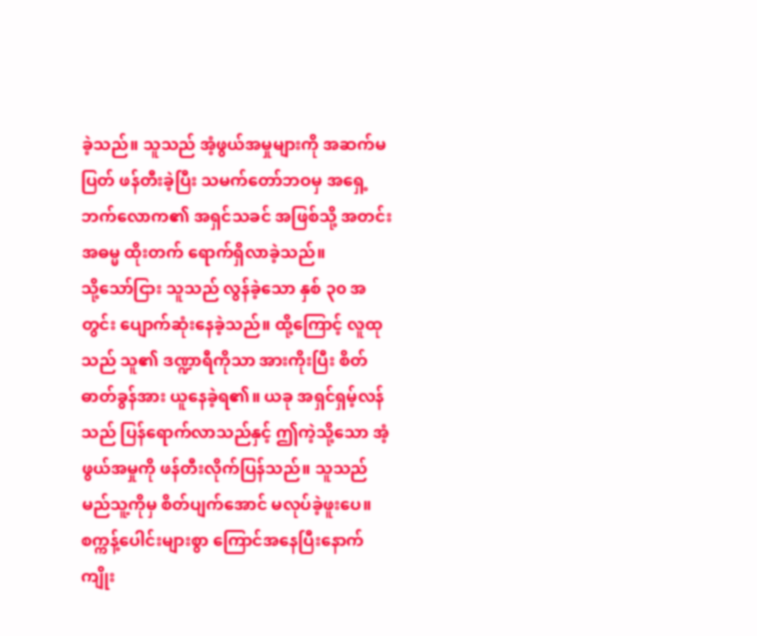ခဲ့သည်။ သူသည် အံ့ဖွယ်အမှုများကို အဆက်မပြတ် ဖန်တီးခဲ့ပြီး သမက်တော်ဘဝမှ အရှေ့ဘက်လောက၏ အရှင်သခင် အဖြစ်သို့ အတင်းအဓမ္မ ထိုးတက် ရောက်ရှိလာခဲ့သည်။
သို့သော်ငြား သူသည် လွန်ခဲ့သော နှစ် ၃၀ အတွင်း ပျောက်ဆုံးနေခဲ့သည်။ ထို့ကြောင့် လူထုသည် သူ၏ ဒဏ္ဍာရီကိုသာ အားကိုးပြီး စိတ်ဓာတ်ခွန်အား ယူနေခဲ့ရ၏။ ယခု အရှင်ရှမ့်လန်သည် ပြန်ရောက်လာသည်နှင့် ဤကဲ့သို့သော အံ့ဖွယ်အမှုကို ဖန်တီးလိုက်ပြန်သည်။ သူသည် မည်သူ့ကိုမှ စိတ်ပျက်အောင် မလုပ်ခဲ့ဖူးပေ။
စက္ကန့်ပေါင်းများစွာ ကြောင်အနေပြီးနောက် ကျိုး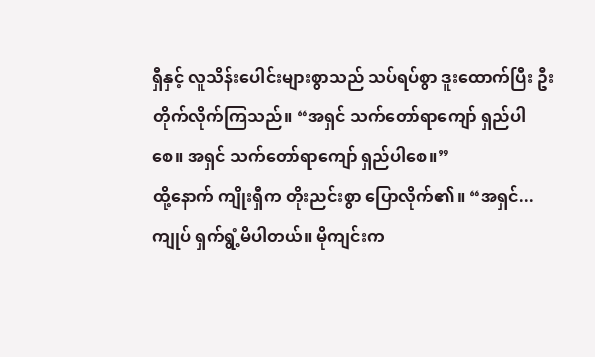ရှီနှင့် လူသိန်းပေါင်းများစွာသည် သပ်ရပ်စွာ ဒူးထောက်ပြီး ဦးတိုက်လိုက်ကြသည်။ “အရှင် သက်တော်ရာကျော် ရှည်ပါစေ။ အရှင် သက်တော်ရာကျော် ရှည်ပါစေ။”
ထို့နောက် ကျိုးရှီက တိုးညင်းစွာ ပြောလိုက်၏။ “အရှင်... ကျုပ် ရှက်ရွံ့မိပါတယ်။ မိုကျင်းက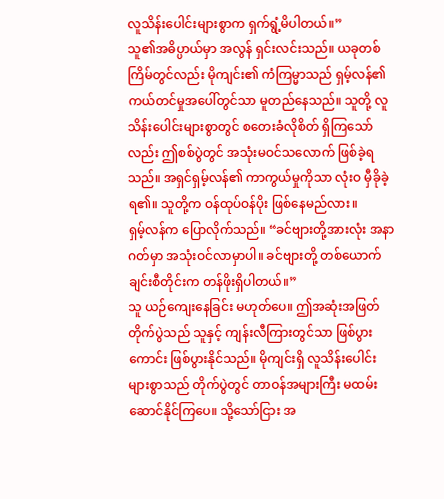လူသိန်းပေါင်းများစွာက ရှက်ရွံ့မိပါတယ်။”
သူ၏အဓိပ္ပာယ်မှာ အလွန် ရှင်းလင်းသည်။ ယခုတစ်ကြိမ်တွင်လည်း မိုကျင်း၏ ကံကြမ္မာသည် ရှမ့်လန်၏ ကယ်တင်မှုအပေါ်တွင်သာ မူတည်နေသည်။ သူတို့ လူသိန်းပေါင်းများစွာတွင် စတေးခံလိုစိတ် ရှိကြသော်လည်း ဤစစ်ပွဲတွင် အသုံးမဝင်သလောက် ဖြစ်ခဲ့ရသည်။ အရှင်ရှမ့်လန်၏ ကာကွယ်မှုကိုသာ လုံးဝ မှီခိုခဲ့ရ၏။ သူတို့က ဝန်ထုပ်ဝန်ပိုး ဖြစ်နေမည်လား။
ရှမ့်လန်က ပြောလိုက်သည်။ “ခင်ဗျားတို့အားလုံး အနာဂတ်မှာ အသုံးဝင်လာမှာပါ။ ခင်ဗျားတို့ တစ်ယောက်ချင်းစီတိုင်းက တန်ဖိုးရှိပါတယ်။”
သူ ယဉ်ကျေးနေခြင်း မဟုတ်ပေ။ ဤအဆုံးအဖြတ် တိုက်ပွဲသည် သူနှင့် ကျန်းလီကြားတွင်သာ ဖြစ်ပွားကောင်း ဖြစ်ပွားနိုင်သည်။ မိုကျင်းရှိ လူသိန်းပေါင်းများစွာသည် တိုက်ပွဲတွင် တာဝန်အများကြီး မထမ်းဆောင်နိုင်ကြပေ။ သို့သော်ငြား အ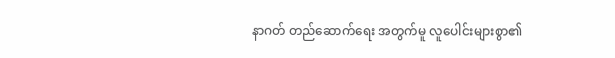နာဂတ် တည်ဆောက်ရေး အတွက်မူ လူပေါင်းများစွာ၏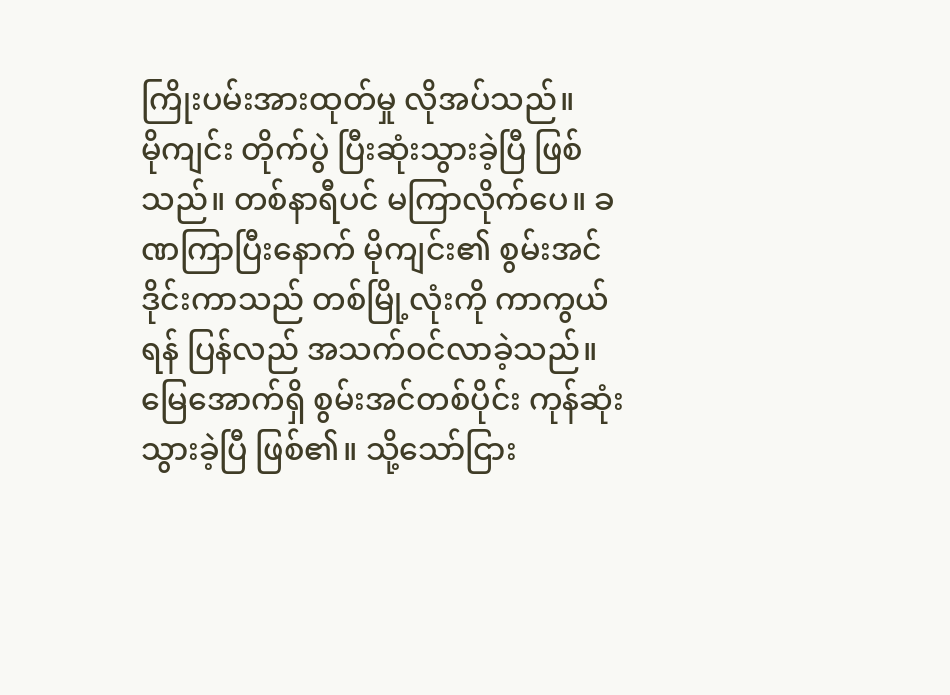ကြိုးပမ်းအားထုတ်မှု လိုအပ်သည်။
မိုကျင်း တိုက်ပွဲ ပြီးဆုံးသွားခဲ့ပြီ ဖြစ်သည်။ တစ်နာရီပင် မကြာလိုက်ပေ။ ခဏကြာပြီးနောက် မိုကျင်း၏ စွမ်းအင်ဒိုင်းကာသည် တစ်မြို့လုံးကို ကာကွယ်ရန် ပြန်လည် အသက်ဝင်လာခဲ့သည်။ မြေအောက်ရှိ စွမ်းအင်တစ်ပိုင်း ကုန်ဆုံးသွားခဲ့ပြီ ဖြစ်၏။ သို့သော်ငြား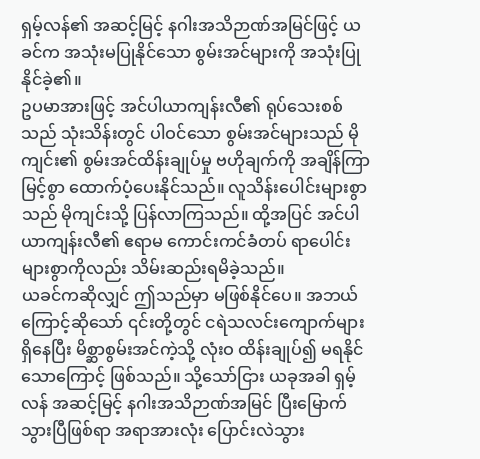ရှမ့်လန်၏ အဆင့်မြင့် နဂါးအသိဉာဏ်အမြင်ဖြင့် ယခင်က အသုံးမပြုနိုင်သော စွမ်းအင်များကို အသုံးပြုနိုင်ခဲ့၏။
ဥပမာအားဖြင့် အင်ပါယာကျန်းလီ၏ ရုပ်သေးစစ်သည် သုံးသိန်းတွင် ပါဝင်သော စွမ်းအင်များသည် မိုကျင်း၏ စွမ်းအင်ထိန်းချုပ်မှု ဗဟိုချက်ကို အချိန်ကြာမြင့်စွာ ထောက်ပံ့ပေးနိုင်သည်။ လူသိန်းပေါင်းများစွာသည် မိုကျင်းသို့ ပြန်လာကြသည်။ ထို့အပြင် အင်ပါယာကျန်းလီ၏ ဧရာမ ကောင်းကင်ခံတပ် ရာပေါင်း များစွာကိုလည်း သိမ်းဆည်းရမိခဲ့သည်။
ယခင်ကဆိုလျှင် ဤသည်မှာ မဖြစ်နိုင်ပေ။ အဘယ်ကြောင့်ဆိုသော် ၎င်းတို့တွင် ငရဲသလင်းကျောက်များ ရှိနေပြီး မိစ္ဆာစွမ်းအင်ကဲ့သို့ လုံးဝ ထိန်းချုပ်၍ မရနိုင်သောကြောင့် ဖြစ်သည်။ သို့သော်ငြား ယခုအခါ ရှမ့်လန် အဆင့်မြင့် နဂါးအသိဉာဏ်အမြင် ပြီးမြောက်သွားပြီဖြစ်ရာ အရာအားလုံး ပြောင်းလဲသွား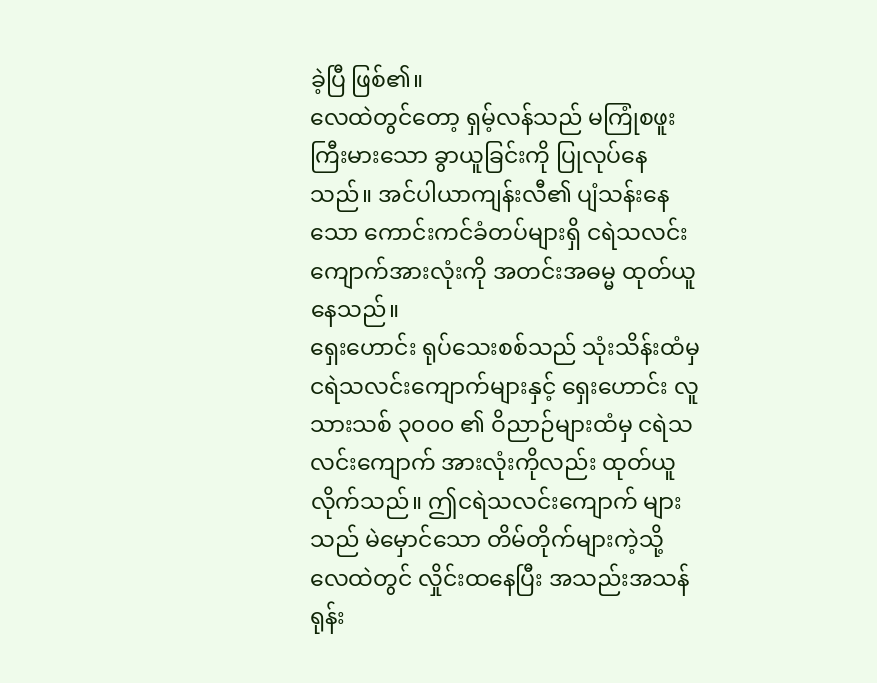ခဲ့ပြီ ဖြစ်၏။
လေထဲတွင်တော့ ရှမ့်လန်သည် မကြုံစဖူး ကြီးမားသော ခွာယူခြင်းကို ပြုလုပ်နေသည်။ အင်ပါယာကျန်းလီ၏ ပျံသန်းနေသော ကောင်းကင်ခံတပ်များရှိ ငရဲသလင်းကျောက်အားလုံးကို အတင်းအဓမ္မ ထုတ်ယူနေသည်။
ရှေးဟောင်း ရုပ်သေးစစ်သည် သုံးသိန်းထံမှ ငရဲသလင်းကျောက်များနှင့် ရှေးဟောင်း လူသားသစ် ၃၀၀၀ ၏ ဝိညာဉ်များထံမှ ငရဲသလင်းကျောက် အားလုံးကိုလည်း ထုတ်ယူလိုက်သည်။ ဤငရဲသလင်းကျောက် များသည် မဲမှောင်သော တိမ်တိုက်များကဲ့သို့ လေထဲတွင် လှိုင်းထနေပြီး အသည်းအသန် ရုန်း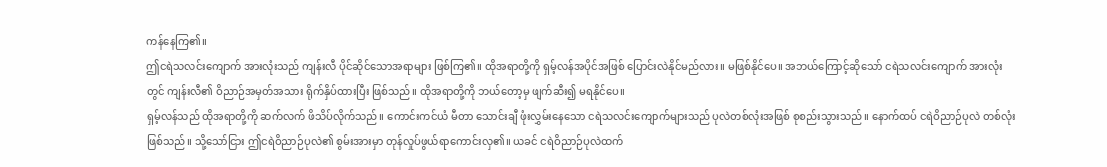ကန်နေကြ၏။
ဤငရဲသလင်းကျောက် အားလုံးသည် ကျန်းလီ ပိုင်ဆိုင်သောအရာများ ဖြစ်ကြ၏။ ထိုအရာတို့ကို ရှမ့်လန်အပိုင်အဖြစ် ပြောင်းလဲနိုင်မည်လား။ မဖြစ်နိုင်ပေ။ အဘယ်ကြောင့်ဆိုသော် ငရဲသလင်းကျောက် အားလုံးတွင် ကျန်းလီ၏ ဝိညာဉ်အမှတ်အသား ရိုက်နှိပ်ထားပြီး ဖြစ်သည်။ ထိုအရာတို့ကို ဘယ်တော့မှ ဖျက်ဆီး၍ မရနိုင်ပေ။
ရှမ့်လန်သည် ထိုအရာတို့ကို ဆက်လက် ဖိသိပ်လိုက်သည်။ ကောင်းကင်ယံ မီတာ သောင်းချီ ဖုံးလွှမ်းနေသော ငရဲသလင်းကျောက်များသည် ပုလဲတစ်လုံးအဖြစ် စုစည်းသွားသည်။ နောက်ထပ် ငရဲဝိညာဉ်ပုလဲ တစ်လုံး ဖြစ်သည်။ သို့သော်ငြား ဤငရဲဝိညာဉ်ပုလဲ၏ စွမ်းအားမှာ တုန်လှုပ်ဖွယ်ရာကောင်းလှ၏။ ယခင် ငရဲဝိညာဉ်ပုလဲထက်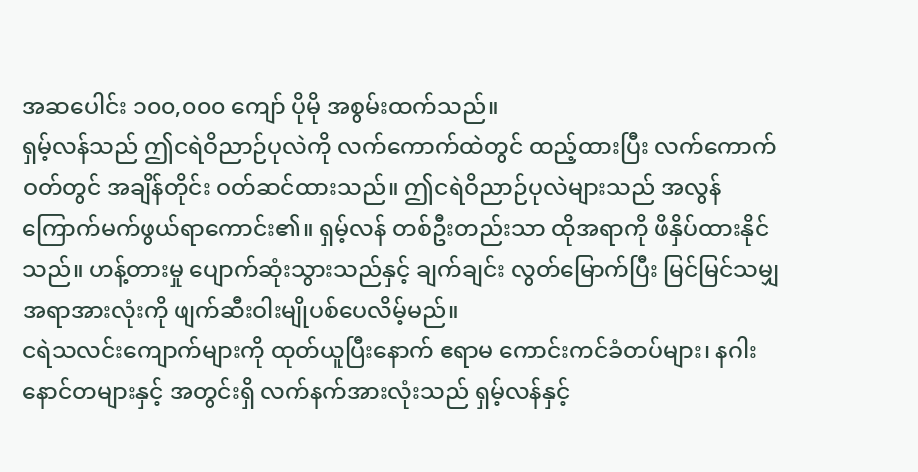အဆပေါင်း ၁၀၀,၀၀၀ ကျော် ပိုမို အစွမ်းထက်သည်။
ရှမ့်လန်သည် ဤငရဲဝိညာဉ်ပုလဲကို လက်ကောက်ထဲတွင် ထည့်ထားပြီး လက်ကောက်ဝတ်တွင် အချိန်တိုင်း ဝတ်ဆင်ထားသည်။ ဤငရဲဝိညာဉ်ပုလဲများသည် အလွန် ကြောက်မက်ဖွယ်ရာကောင်း၏။ ရှမ့်လန် တစ်ဦးတည်းသာ ထိုအရာကို ဖိနှိပ်ထားနိုင်သည်။ ဟန့်တားမှု ပျောက်ဆုံးသွားသည်နှင့် ချက်ချင်း လွတ်မြောက်ပြီး မြင်မြင်သမျှ အရာအားလုံးကို ဖျက်ဆီးဝါးမျိုပစ်ပေလိမ့်မည်။
ငရဲသလင်းကျောက်များကို ထုတ်ယူပြီးနောက် ဧရာမ ကောင်းကင်ခံတပ်များ၊ နဂါးနောင်တများနှင့် အတွင်းရှိ လက်နက်အားလုံးသည် ရှမ့်လန်နှင့်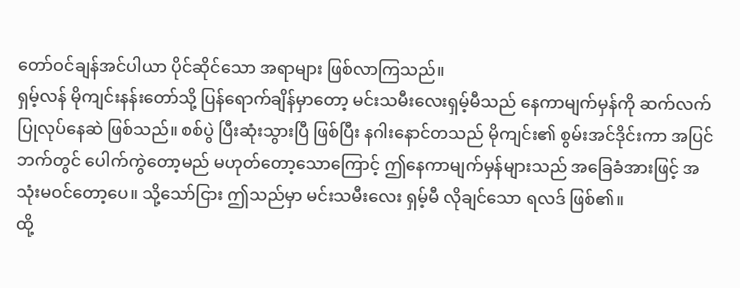တော်ဝင်ချန်အင်ပါယာ ပိုင်ဆိုင်သော အရာများ ဖြစ်လာကြသည်။
ရှမ့်လန် မိုကျင်းနန်းတော်သို့ ပြန်ရောက်ချိန်မှာတော့ မင်းသမီးလေးရှမ့်မီသည် နေကာမျက်မှန်ကို ဆက်လက် ပြုလုပ်နေဆဲ ဖြစ်သည်။ စစ်ပွဲ ပြီးဆုံးသွားပြီ ဖြစ်ပြီး နဂါးနောင်တသည် မိုကျင်း၏ စွမ်းအင်ဒိုင်းကာ အပြင်ဘက်တွင် ပေါက်ကွဲတော့မည် မဟုတ်တော့သောကြောင့် ဤနေကာမျက်မှန်များသည် အခြေခံအားဖြင့် အသုံးမဝင်တော့ပေ။ သို့သော်ငြား ဤသည်မှာ မင်းသမီးလေး ရှမ့်မီ လိုချင်သော ရလဒ် ဖြစ်၏။
ထို့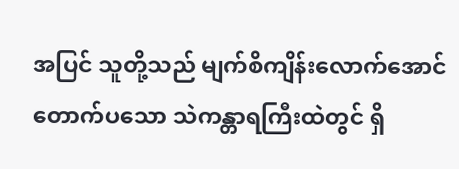အပြင် သူတို့သည် မျက်စိကျိန်းလောက်အောင် တောက်ပသော သဲကန္တာရကြီးထဲတွင် ရှိ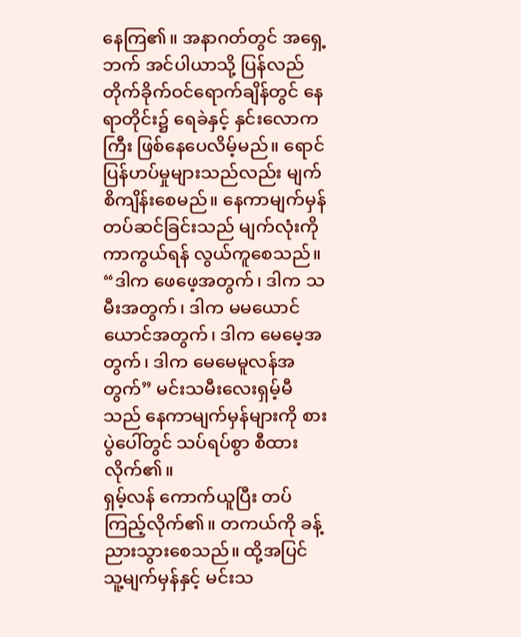နေကြ၏။ အနာဂတ်တွင် အရှေ့ဘက် အင်ပါယာသို့ ပြန်လည် တိုက်ခိုက်ဝင်ရောက်ချိန်တွင် နေရာတိုင်း၌ ရေခဲနှင့် နှင်းလောကကြီး ဖြစ်နေပေလိမ့်မည်။ ရောင်ပြန်ဟပ်မှုများသည်လည်း မျက်စိကျိန်းစေမည်။ နေကာမျက်မှန် တပ်ဆင်ခြင်းသည် မျက်လုံးကို ကာကွယ်ရန် လွယ်ကူစေသည်။
“ဒါက ဖေဖေ့အတွက်၊ ဒါက သမီးအတွက်၊ ဒါက မမယောင်ယောင်အတွက်၊ ဒါက မေမေ့အတွက်၊ ဒါက မေမေမူလန်အတွက်” မင်းသမီးလေးရှမ့်မီသည် နေကာမျက်မှန်များကို စားပွဲပေါ်တွင် သပ်ရပ်စွာ စီထားလိုက်၏။
ရှမ့်လန် ကောက်ယူပြီး တပ်ကြည့်လိုက်၏။ တကယ်ကို ခန့်ညားသွားစေသည်။ ထို့အပြင် သူ့မျက်မှန်နှင့် မင်းသ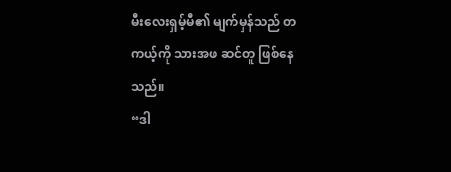မီးလေးရှမ့်မီ၏ မျက်မှန်သည် တကယ့်ကို သားအဖ ဆင်တူ ဖြစ်နေသည်။
“ဒါ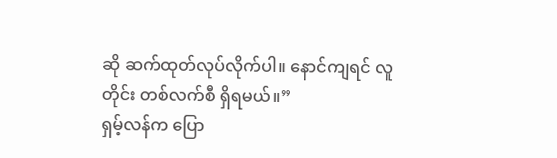ဆို ဆက်ထုတ်လုပ်လိုက်ပါ။ နောင်ကျရင် လူတိုင်း တစ်လက်စီ ရှိရမယ်။”
ရှမ့်လန်က ပြော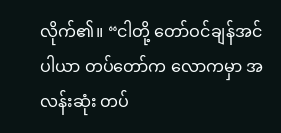လိုက်၏။ “ငါတို့ တော်ဝင်ချန်အင်ပါယာ တပ်တော်က လောကမှာ အလန်းဆုံး တပ်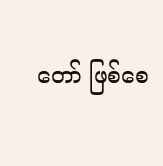တော် ဖြစ်စေ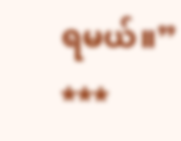ရမယ်။”
***